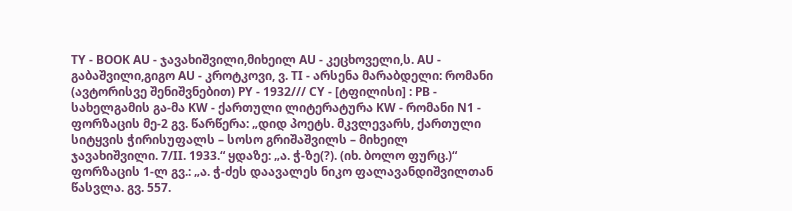TY - BOOK AU - ჯავახიშვილი,მიხეილ AU - კეცხოველი,ს. AU - გაბაშვილი,გიგო AU - კროტკოვი, ვ. TI - არსენა მარაბდელი: რომანი (ავტორისვე შენიშვნებით) PY - 1932/// CY - [ტფილისი] : PB - სახელგამის გა-მა KW - ქართული ლიტერატურა KW - რომანი N1 - ფორზაცის მე-2 გვ. წარწერა: „დიდ პოეტს. მკვლევარს, ქართული სიტყვის ჭირისუფალს – სოსო გრიშაშვილს – მიხეილ ჯავახიშვილი. 7/II. 1933.“ ყდაზე: „ა. ჭ-ზე(?). (იხ. ბოლო ფურც.)“ ფორზაცის 1-ლ გვ.: „ა. ჭ-ძეს დაავალეს ნიკო ფალავანდიშვილთან წასვლა. გვ. 557.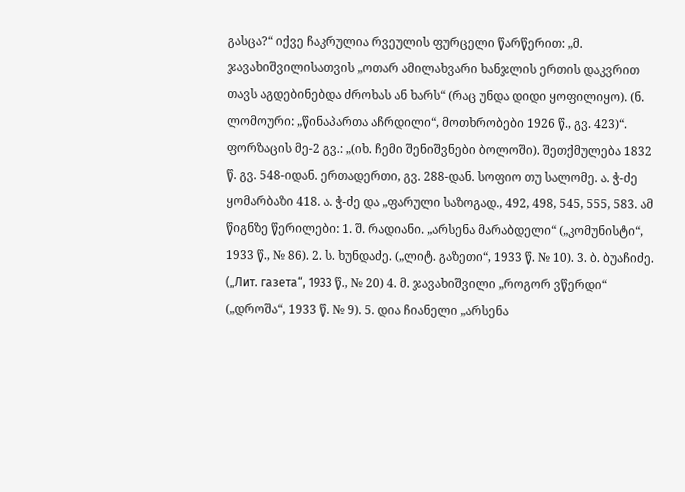გასცა?“ იქვე ჩაკრულია რვეულის ფურცელი წარწერით: „მ. ჯავახიშვილისათვის „ოთარ ამილახვარი ხანჯლის ერთის დაკვრით თავს აგდებინებდა ძროხას ან ხარს“ (რაც უნდა დიდი ყოფილიყო). (ნ. ლომოური: „წინაპართა აჩრდილი“, მოთხრობები 1926 წ., გვ. 423)“. ფორზაცის მე-2 გვ.: „(იხ. ჩემი შენიშვნები ბოლოში). შეთქმულება 1832 წ. გვ. 548-იდან. ერთადერთი, გვ. 288-დან. სოფიო თუ სალომე. ა. ჭ-ძე ყომარბაზი 418. ა. ჭ-ძე და „ფარული საზოგად., 492, 498, 545, 555, 583. ამ წიგნზე წერილები: 1. შ. რადიანი. „არსენა მარაბდელი“ („კომუნისტი“, 1933 წ., № 86). 2. ს. ხუნდაძე. („ლიტ. გაზეთი“, 1933 წ. № 10). 3. ბ. ბუაჩიძე. („Лит. газета“, 1933 წ., № 20) 4. მ. ჯავახიშვილი „როგორ ვწერდი“ („დროშა“, 1933 წ. № 9). 5. დია ჩიანელი „არსენა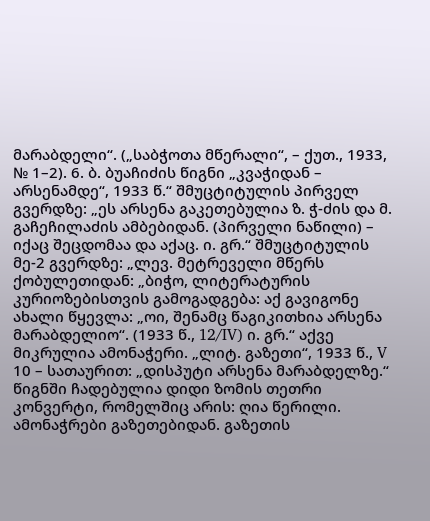მარაბდელი“. („საბჭოთა მწერალი“, – ქუთ., 1933, № 1–2). 6. ბ. ბუაჩიძის წიგნი „კვაჭიდან – არსენამდე“, 1933 წ.“ შმუცტიტულის პირველ გვერდზე: „ეს არსენა გაკეთებულია ზ. ჭ-ძის და მ. გაჩეჩილაძის ამბებიდან. (პირველი ნაწილი) – იქაც შეცდომაა და აქაც. ი. გრ.“ შმუცტიტულის მე-2 გვერდზე: „ლევ. მეტრეველი მწერს ქობულეთიდან: „ბიჭო, ლიტერატურის კურიოზებისთვის გამოგადგება: აქ გავიგონე ახალი წყევლა: „ოი, შენამც წაგიკითხია არსენა მარაბდელიო“. (1933 წ., 12/IV) ი. გრ.“ აქვე მიკრულია ამონაჭერი. „ლიტ. გაზეთი“, 1933 წ., V 10 – სათაურით: „დისპუტი არსენა მარაბდელზე.“ წიგნში ჩადებულია დიდი ზომის თეთრი კონვერტი, რომელშიც არის: ღია წერილი. ამონაჭრები გაზეთებიდან. გაზეთის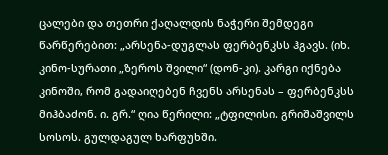ცალები და თეთრი ქაღალდის ნაჭერი შემდეგი წარწერებით: „არსენა-დუგლას ფერბენკსს ჰგავს. (იხ. კინო-სურათი „ზეროს შვილი“ (დონ-კი). კარგი იქნება კინოში, რომ გადაიღებენ ჩვენს არსენას – ფერბენკსს მიჰბაძონ. ი. გრ.“ ღია წერილი: „ტფილისი. გრიშაშვილს სოსოს. გულდაგულ ხარფუხში.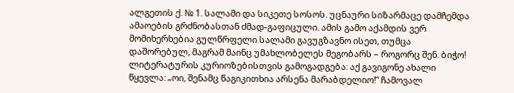ალგეთის ქ. № 1. სალამი და სიკეთე სოსოს. უცნაური სიზარმაცე დამჩემდა ამაოების გრძნობასთან ძმად-გაფიცული. ამის გამო აქამდის ვერ მომიხერხებია გულწრფელი სალამი გავუგზავნო ისეთ, თუმცა დაშორებულ, მაგრამ მაინც უმახლობელეს მეგობარს – როგორც შენ. ბიჭო! ლიტერატურის კურიოზებისთვის გამოგადგება: აქ გავიგონე ახალი წყევლა: „ოი, შენამც წაგიკითხია არსენა მარაბდელიო!“ ჩამოვალ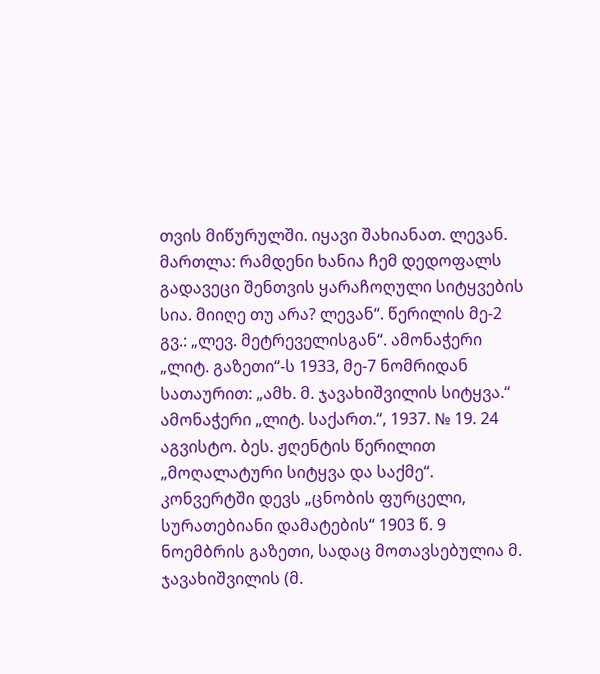თვის მიწურულში. იყავი შახიანათ. ლევან. მართლა: რამდენი ხანია ჩემ დედოფალს გადავეცი შენთვის ყარაჩოღული სიტყვების სია. მიიღე თუ არა? ლევან“. წერილის მე-2 გვ.: „ლევ. მეტრეველისგან“. ამონაჭერი „ლიტ. გაზეთი“-ს 1933, მე-7 ნომრიდან სათაურით: „ამხ. მ. ჯავახიშვილის სიტყვა.“ ამონაჭერი „ლიტ. საქართ.“, 1937. № 19. 24 აგვისტო. ბეს. ჟღენტის წერილით „მოღალატური სიტყვა და საქმე“. კონვერტში დევს „ცნობის ფურცელი, სურათებიანი დამატების“ 1903 წ. 9 ნოემბრის გაზეთი, სადაც მოთავსებულია მ. ჯავახიშვილის (მ.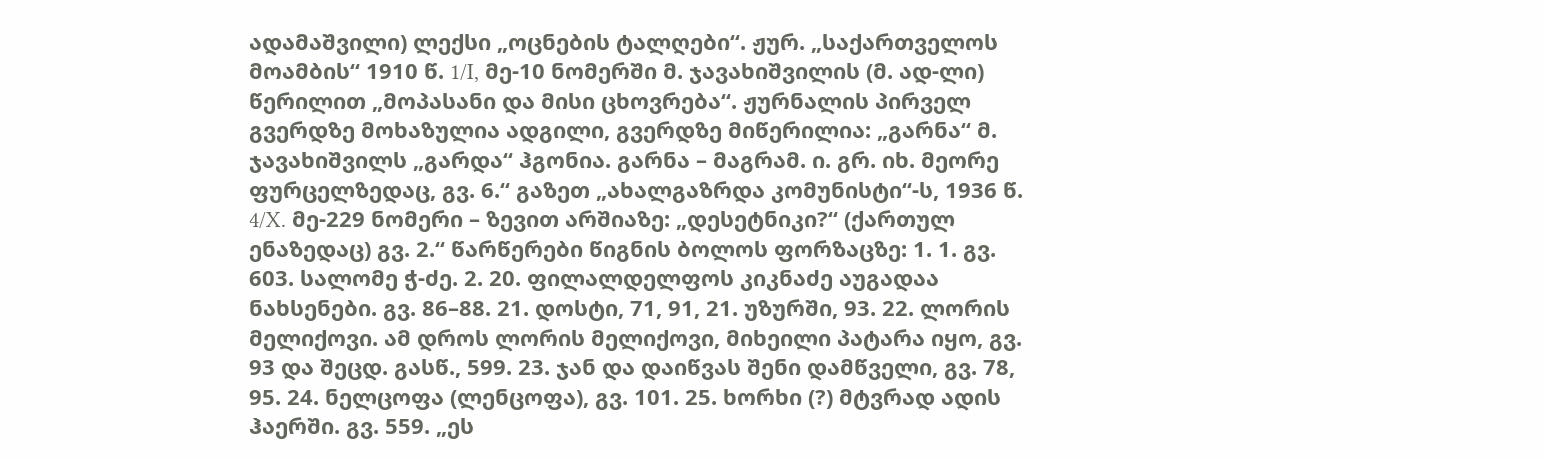ადამაშვილი) ლექსი „ოცნების ტალღები“. ჟურ. „საქართველოს მოამბის“ 1910 წ. 1/I, მე-10 ნომერში მ. ჯავახიშვილის (მ. ად-ლი) წერილით „მოპასანი და მისი ცხოვრება“. ჟურნალის პირველ გვერდზე მოხაზულია ადგილი, გვერდზე მიწერილია: „გარნა“ მ. ჯავახიშვილს „გარდა“ ჰგონია. გარნა – მაგრამ. ი. გრ. იხ. მეორე ფურცელზედაც, გვ. 6.“ გაზეთ „ახალგაზრდა კომუნისტი“-ს, 1936 წ. 4/X. მე-229 ნომერი – ზევით არშიაზე: „დესეტნიკი?“ (ქართულ ენაზედაც) გვ. 2.“ წარწერები წიგნის ბოლოს ფორზაცზე: 1. 1. გვ. 603. სალომე ჭ-ძე. 2. 20. ფილალდელფოს კიკნაძე აუგადაა ნახსენები. გვ. 86–88. 21. დოსტი, 71, 91, 21. უზურში, 93. 22. ლორის მელიქოვი. ამ დროს ლორის მელიქოვი, მიხეილი პატარა იყო, გვ. 93 და შეცდ. გასწ., 599. 23. ჯან და დაიწვას შენი დამწველი, გვ. 78, 95. 24. ნელცოფა (ლენცოფა), გვ. 101. 25. ხორხი (?) მტვრად ადის ჰაერში. გვ. 559. „ეს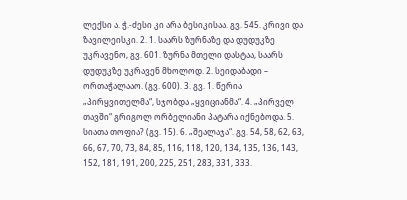ლექსი ა. ჭ.-ძესი კი არა ბესიკისაა. გვ. 545. კრივი და ზავილეისკი. 2. 1. საარს ზურნაზე და დუდუკზე უკრავენო, გვ. 601. ზურნა მთელი დასტაა, საარს დუდუკზე უკრავენ მხოლოდ. 2. სეიდაბადი – ორთაჭალააო. (გვ. 600). 3. გვ. 1. წერია „პირყვითელმა“, სჯობდა „ყვიციანმა“. 4. „პირველ თავში“ გრიგოლ ორბელიანი პატარა იქნებოდა. 5. სიათა თოფია? (გვ. 15). 6. „შეალაჯა“. გვ. 54, 58, 62, 63, 66, 67, 70, 73, 84, 85, 116, 118, 120, 134, 135, 136, 143, 152, 181, 191, 200, 225, 251, 283, 331, 333.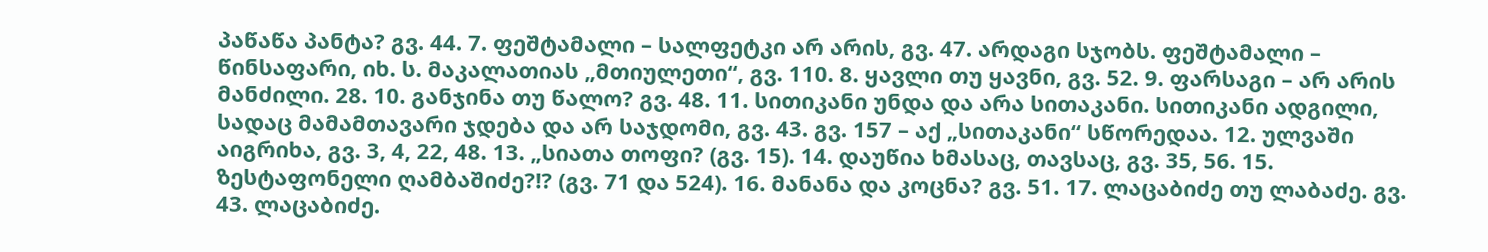პაწაწა პანტა? გვ. 44. 7. ფეშტამალი – სალფეტკი არ არის, გვ. 47. არდაგი სჯობს. ფეშტამალი – წინსაფარი, იხ. ს. მაკალათიას „მთიულეთი“, გვ. 110. 8. ყავლი თუ ყავნი, გვ. 52. 9. ფარსაგი – არ არის მანძილი. 28. 10. განჯინა თუ წალო? გვ. 48. 11. სითიკანი უნდა და არა სითაკანი. სითიკანი ადგილი, სადაც მამამთავარი ჯდება და არ საჯდომი, გვ. 43. გვ. 157 – აქ „სითაკანი“ სწორედაა. 12. ულვაში აიგრიხა, გვ. 3, 4, 22, 48. 13. „სიათა თოფი? (გვ. 15). 14. დაუწია ხმასაც, თავსაც, გვ. 35, 56. 15. ზესტაფონელი ღამბაშიძე?!? (გვ. 71 და 524). 16. მანანა და კოცნა? გვ. 51. 17. ლაცაბიძე თუ ლაბაძე. გვ. 43. ლაცაბიძე.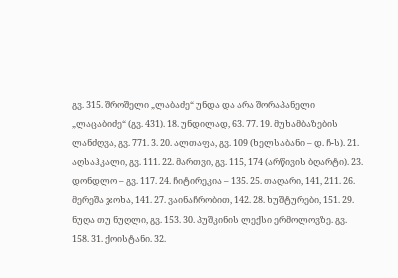გვ. 315. შროშელი „ლაბაძე“ უნდა და არა შორაპანელი „ლაცაბიძე“ (გვ. 431). 18. უნდილად, 63. 77. 19. მუხამბაზების ლანძღვა, გვ. 771. 3. 20. ალთაფა, გვ. 109 (ხელსაბანი – დ. ჩ-ს). 21. აღსაჰკალი, გვ. 111. 22. მართვი, გვ. 115, 174 (არწივის ბღარტი). 23. დონდლო – გვ. 117. 24. ჩიტირეკია – 135. 25. თაღარი, 141, 211. 26. მერეშა ჯოხა, 141. 27. ვაინაჩრობით, 142. 28. ხუშტურები, 151. 29. ნუღა თუ ნუღლი, გვ. 153. 30. პუშკინის ლექსი ერმოლოვზე. გვ. 158. 31. ქოისტანი. 32.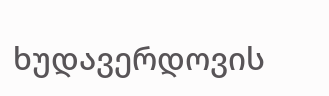ხუდავერდოვის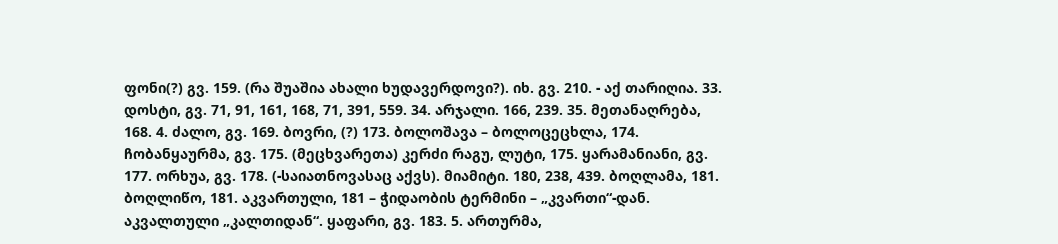ფონი(?) გვ. 159. (რა შუაშია ახალი ხუდავერდოვი?). იხ. გვ. 210. - აქ თარიღია. 33. დოსტი, გვ. 71, 91, 161, 168, 71, 391, 559. 34. არჯალი. 166, 239. 35. მეთანაღრება, 168. 4. ძალო, გვ. 169. ბოვრი, (?) 173. ბოლოშავა – ბოლოცეცხლა, 174. ჩობანყაურმა, გვ. 175. (მეცხვარეთა) კერძი რაგუ, ლუტი, 175. ყარამანიანი, გვ. 177. ორხუა, გვ. 178. (-საიათნოვასაც აქვს). მიამიტი. 180, 238, 439. ბოღლამა, 181. ბოღლიწო, 181. აკვართული, 181 – ჭიდაობის ტერმინი – „კვართი“-დან. აკვალთული „კალთიდან“. ყაფარი, გვ. 183. 5. ართურმა,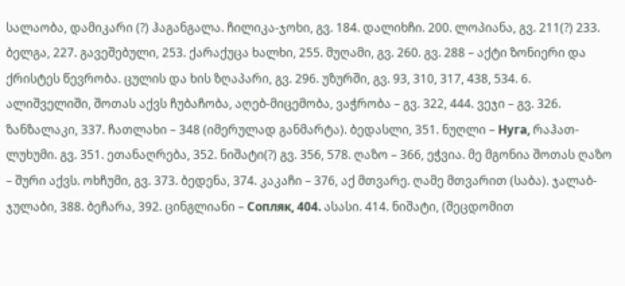სალაობა, დამიკარი (?) ჰაგანგალა. ჩილიკა-ჯოხი, გვ. 184. დალიხჩი. 200. ლოპიანა, გვ. 211(?) 233. ბელგა, 227. გავეშებული, 253. ქარაქუცა ხალხი, 255. მუღამი, გვ. 260. გვ. 288 – აქტი ზონიერი და ქრისტეს წევრობა. ცულის და ხის ზღაპარი, გვ. 296. უზურში, გვ. 93, 310, 317, 438, 534. 6. ალიშველიში, შოთას აქვს ჩუბაჩობა, აღებ-მიცემობა, ვაჭრობა – გვ. 322, 444. ვეჯი – გვ. 326. ზანზალაკი, 337. ჩათლახი – 348 (იმერულად განმარტა). ბედასლი, 351. ნუღლი – Нуга, რაჰათ-ლუხუმი. გვ. 351. ეთანაღრება, 352. ნიშატი(?) გვ. 356, 578. ღაზო – 366, ეჭვია. მე მგონია შოთას ღაზო – შური აქვს. ოხჩუმი, გვ. 373. ბედენა, 374. კაკაჩი – 376, აქ მთვარე. ღამე მთვარით (საბა). ჯალაბ-ჯულაბი, 388. ბეჩარა, 392. ცინგლიანი – Сопляк, 404. ასასი. 414. ნიშატი, (შეცდომით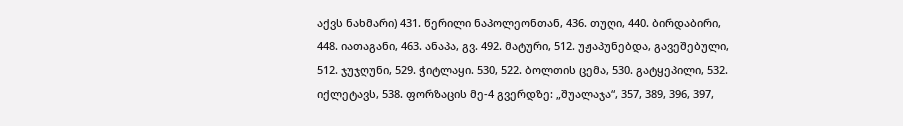აქვს ნახმარი) 431. წერილი ნაპოლეონთან, 436. თუღი, 440. ბირდაბირი, 448. იათაგანი, 463. ანაპა, გვ. 492. მატური, 512. უჟაპუნებდა, გავეშებული, 512. ჯუჯღუნი, 529. ჭიტლაყი. 530, 522. ბოლთის ცემა, 530. გატყეპილი, 532. იქლეტავს, 538. ფორზაცის მე-4 გვერდზე: „შუალაჯა“, 357, 389, 396, 397,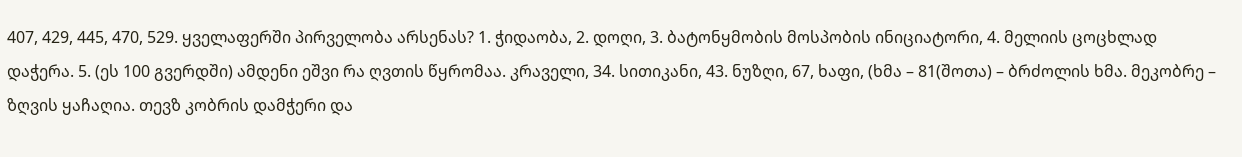407, 429, 445, 470, 529. ყველაფერში პირველობა არსენას? 1. ჭიდაობა, 2. დოღი, 3. ბატონყმობის მოსპობის ინიციატორი, 4. მელიის ცოცხლად დაჭერა. 5. (ეს 100 გვერდში) ამდენი ეშვი რა ღვთის წყრომაა. კრაველი, 34. სითიკანი, 43. ნუზღი, 67, ხაფი, (ხმა – 81(შოთა) – ბრძოლის ხმა. მეკობრე – ზღვის ყაჩაღია. თევზ კობრის დამჭერი და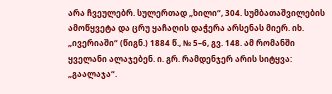არა ჩვეულებრ. სულერთად „ხილი“, 304. სუმბათაშვილების ამოწყვეტა და ცრუ ყაჩაღის დაჭერა არსენას მიერ. იხ. „ივერიაში“ (წიგნ.) 1884 წ., № 5–6, გვ. 148. ამ რომანში ყველანი ალაჯებენ. ი. გრ. რამდენჯერ არის სიტყვა: „გაალაჯა“.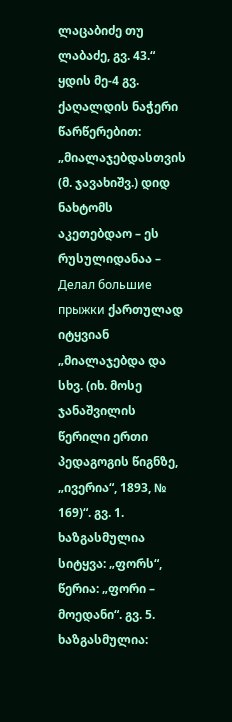ლაცაბიძე თუ ლაბაძე, გვ. 43.“ ყდის მე-4 გვ. ქაღალდის ნაჭერი წარწერებით: „მიალაჯებდასთვის (მ. ჯავახიშვ.) დიდ ნახტომს აკეთებდაო – ეს რუსულიდანაა – Делал большие прыжки ქართულად იტყვიან „მიალაჯებდა და სხვ. (იხ. მოსე ჯანაშვილის წერილი ერთი პედაგოგის წიგნზე, „ივერია“, 1893, № 169)“. გვ. 1. ხაზგასმულია სიტყვა: „ფორს“, წერია: „ფორი – მოედანი“. გვ. 5. ხაზგასმულია: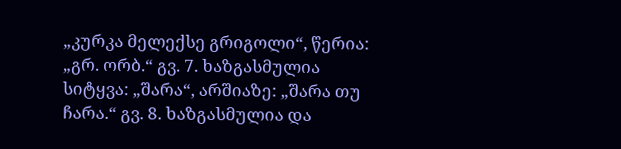„კურკა მელექსე გრიგოლი“, წერია: „გრ. ორბ.“ გვ. 7. ხაზგასმულია სიტყვა: „შარა“, არშიაზე: „შარა თუ ჩარა.“ გვ. 8. ხაზგასმულია და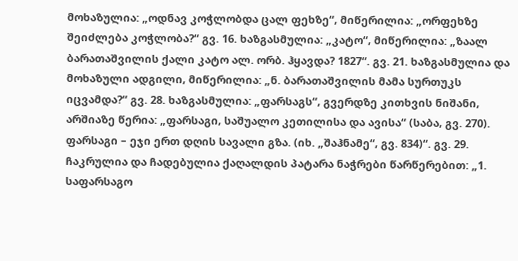მოხაზულია: „ოდნავ კოჭლობდა ცალ ფეხზე“, მიწერილია: „ორფეხზე შეიძლება კოჭლობა?“ გვ. 16. ხაზგასმულია: „კატო“, მიწერილია: „ზაალ ბარათაშვილის ქალი კატო ალ. ორბ. ჰყავდა? 1827“. გვ. 21. ხაზგასმულია და მოხაზული ადგილი, მიწერილია: „ნ. ბარათაშვილის მამა სურთუკს იცვამდა?“ გვ. 28. ხაზგასმულია: „ფარსაგს“, გვერდზე კითხვის ნიშანი, არშიაზე წერია: „ფარსაგი, საშუალო კეთილისა და ავისა“ (საბა, გვ. 270). ფარსაგი – ეჯი ერთ დღის სავალი გზა. (იხ. „შაჰნამე“, გვ. 834)“. გვ. 29. ჩაკრულია და ჩადებულია ქაღალდის პატარა ნაჭრები წარწერებით: „1. საფარსაგო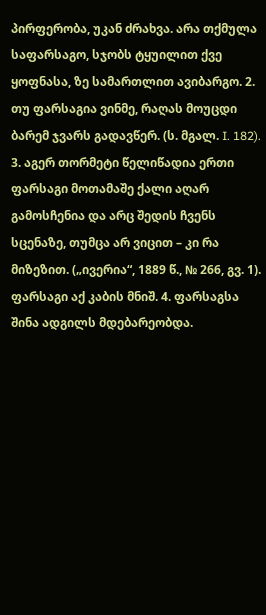პირფერობა, უკან ძრახვა. არა თქმულა საფარსაგო, სჯობს ტყუილით ქვე ყოფნასა, ზე სამართლით ავიბარგო. 2. თუ ფარსაგია ვინმე, რაღას მოუცდი ბარემ ჯვარს გადავწერ. (ს. მგალ. I. 182). 3. აგერ თორმეტი წელიწადია ერთი ფარსაგი მოთამაშე ქალი აღარ გამოსჩენია და არც შედის ჩვენს სცენაზე, თუმცა არ ვიცით – კი რა მიზეზით. („ივერია“, 1889 წ., № 266, გვ. 1). ფარსაგი აქ კაბის მნიშ. 4. ფარსაგსა შინა ადგილს მდებარეობდა.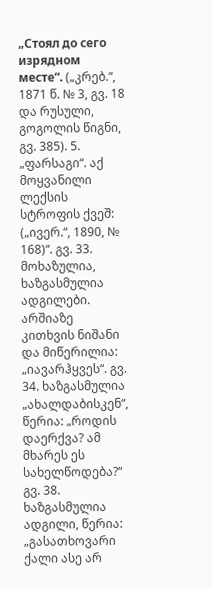„Стоял до сего изрядном месте“. („კრებ.“, 1871 წ. № 3, გვ. 18 და რუსული, გოგოლის წიგნი, გვ. 385). 5. „ფარსაგი“. აქ მოყვანილი ლექსის სტროფის ქვეშ: („ივერ.“, 1890, № 168)“. გვ. 33. მოხაზულია, ხაზგასმულია ადგილები. არშიაზე კითხვის ნიშანი და მიწერილია: „იავარჰყვეს“. გვ. 34. ხაზგასმულია „ახალდაბისკენ“, წერია: „როდის დაერქვა? ამ მხარეს ეს სახელწოდება?“ გვ. 38. ხაზგასმულია ადგილი, წერია: „გასათხოვარი ქალი ასე არ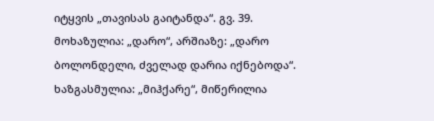იტყვის „თავისას გაიტანდა“. გვ. 39. მოხაზულია: „დარო“, არშიაზე: „დარო ბოლონდელი, ძველად დარია იქნებოდა“. ხაზგასმულია: „მიჰქარე“, მიწერილია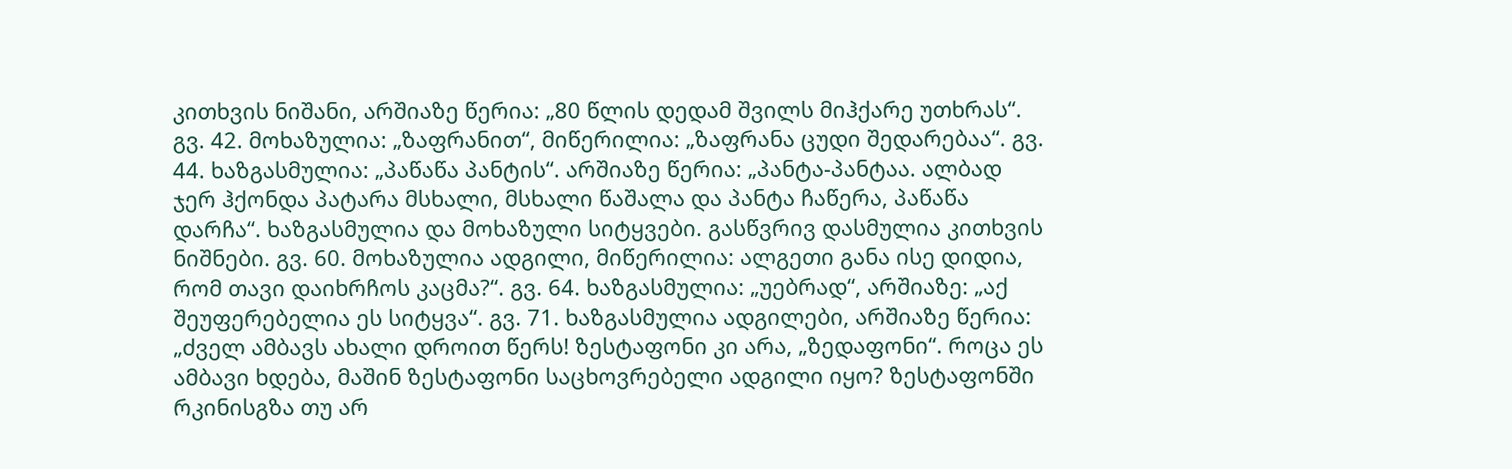კითხვის ნიშანი, არშიაზე წერია: „80 წლის დედამ შვილს მიჰქარე უთხრას“. გვ. 42. მოხაზულია: „ზაფრანით“, მიწერილია: „ზაფრანა ცუდი შედარებაა“. გვ. 44. ხაზგასმულია: „პაწაწა პანტის“. არშიაზე წერია: „პანტა-პანტაა. ალბად ჯერ ჰქონდა პატარა მსხალი, მსხალი წაშალა და პანტა ჩაწერა, პაწაწა დარჩა“. ხაზგასმულია და მოხაზული სიტყვები. გასწვრივ დასმულია კითხვის ნიშნები. გვ. 60. მოხაზულია ადგილი, მიწერილია: ალგეთი განა ისე დიდია, რომ თავი დაიხრჩოს კაცმა?“. გვ. 64. ხაზგასმულია: „უებრად“, არშიაზე: „აქ შეუფერებელია ეს სიტყვა“. გვ. 71. ხაზგასმულია ადგილები, არშიაზე წერია: „ძველ ამბავს ახალი დროით წერს! ზესტაფონი კი არა, „ზედაფონი“. როცა ეს ამბავი ხდება, მაშინ ზესტაფონი საცხოვრებელი ადგილი იყო? ზესტაფონში რკინისგზა თუ არ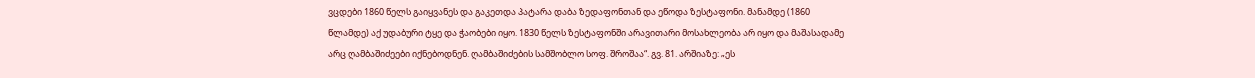ვცდები 1860 წელს გაიყვანეს და გაკეთდა პატარა დაბა ზედაფონთან და ეწოდა ზესტაფონი. მანამდე (1860 წლამდე) აქ უდაბური ტყე და ჭაობები იყო. 1830 წელს ზესტაფონში არავითარი მოსახლეობა არ იყო და მაშასადამე არც ღამბაშიძეები იქნებოდნენ. ღამბაშიძების სამშობლო სოფ. შროშაა“. გვ. 81. არშიაზე: „ეს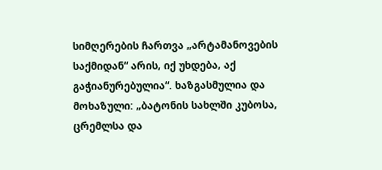სიმღერების ჩართვა „არტამანოვების საქმიდან“ არის, იქ უხდება, აქ გაჭიანურებულია“. ხაზგასმულია და მოხაზული: „ბატონის სახლში კუბოსა, ცრემლსა და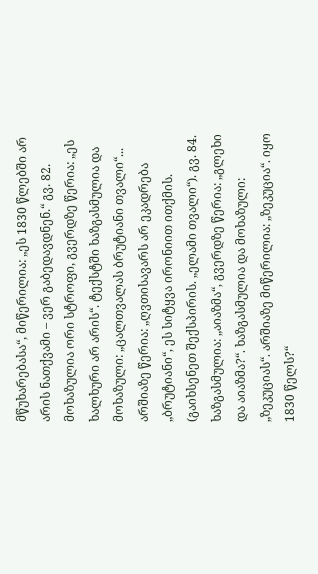მწუხარებასა“, მიწერილია: „ეს 1830 წლებში არ არის ნათქვამი – ვერ გაბედავდნენ.“ გვ. 82. მოხაზულია ორი სტროფი, გვერდზე წერია: „ეს ხალხური არ არის“. ტექსტში ხაზგასმულია და მოხაზული: „ცალთვალას ბრუტიანი თვალი“... არშიაზე წერია: „ღვთისავარს არ ეკადრება „ბრუტიანი“, ეს სიტყვა ირონიით ითქმის. (გაიხსენეთ შექსპირის. „ელამი თვალი“). გვ. 84. ხაზგასმულია: „აიაზმა“, გვერდზე წერია: „გლეხი და აიაზმა?“. ხაზგასმულია და მოხაზული: „ზეკუციას“. არშიაზე მიწერილია: „ზეკუცია“. იყო 1830 წელს?“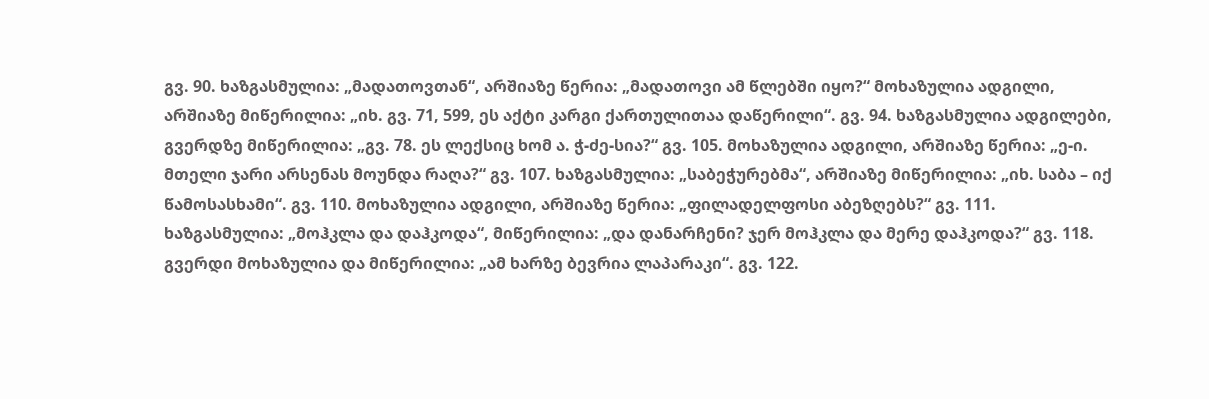გვ. 90. ხაზგასმულია: „მადათოვთან“, არშიაზე წერია: „მადათოვი ამ წლებში იყო?“ მოხაზულია ადგილი, არშიაზე მიწერილია: „იხ. გვ. 71, 599, ეს აქტი კარგი ქართულითაა დაწერილი“. გვ. 94. ხაზგასმულია ადგილები, გვერდზე მიწერილია: „გვ. 78. ეს ლექსიც ხომ ა. ჭ-ძე-სია?“ გვ. 105. მოხაზულია ადგილი, არშიაზე წერია: „ე-ი. მთელი ჯარი არსენას მოუნდა რაღა?“ გვ. 107. ხაზგასმულია: „საბეჭურებმა“, არშიაზე მიწერილია: „იხ. საბა – იქ წამოსასხამი“. გვ. 110. მოხაზულია ადგილი, არშიაზე წერია: „ფილადელფოსი აბეზღებს?“ გვ. 111. ხაზგასმულია: „მოჰკლა და დაჰკოდა“, მიწერილია: „და დანარჩენი? ჯერ მოჰკლა და მერე დაჰკოდა?“ გვ. 118. გვერდი მოხაზულია და მიწერილია: „ამ ხარზე ბევრია ლაპარაკი“. გვ. 122.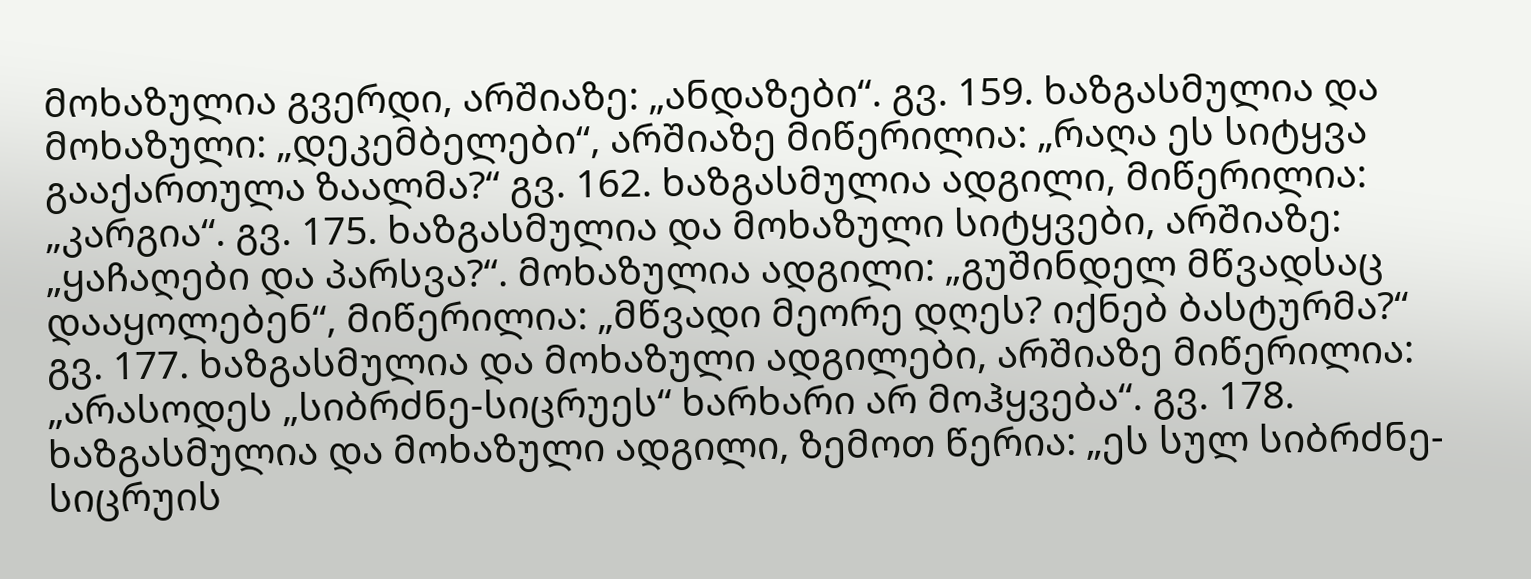მოხაზულია გვერდი, არშიაზე: „ანდაზები“. გვ. 159. ხაზგასმულია და მოხაზული: „დეკემბელები“, არშიაზე მიწერილია: „რაღა ეს სიტყვა გააქართულა ზაალმა?“ გვ. 162. ხაზგასმულია ადგილი, მიწერილია: „კარგია“. გვ. 175. ხაზგასმულია და მოხაზული სიტყვები, არშიაზე: „ყაჩაღები და პარსვა?“. მოხაზულია ადგილი: „გუშინდელ მწვადსაც დააყოლებენ“, მიწერილია: „მწვადი მეორე დღეს? იქნებ ბასტურმა?“ გვ. 177. ხაზგასმულია და მოხაზული ადგილები, არშიაზე მიწერილია: „არასოდეს „სიბრძნე-სიცრუეს“ ხარხარი არ მოჰყვება“. გვ. 178. ხაზგასმულია და მოხაზული ადგილი, ზემოთ წერია: „ეს სულ სიბრძნე-სიცრუის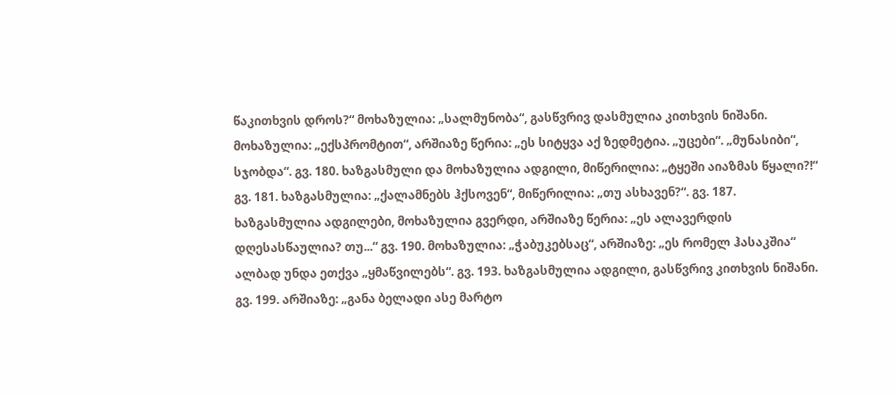წაკითხვის დროს?“ მოხაზულია: „სალმუნობა“, გასწვრივ დასმულია კითხვის ნიშანი. მოხაზულია: „ექსპრომტით“, არშიაზე წერია: „ეს სიტყვა აქ ზედმეტია. „უცები“. „მუნასიბი“, სჯობდა“. გვ. 180. ხაზგასმული და მოხაზულია ადგილი, მიწერილია: „ტყეში აიაზმას წყალი?!“ გვ. 181. ხაზგასმულია: „ქალამნებს ჰქსოვენ“, მიწერილია: „თუ ასხავენ?“. გვ. 187. ხაზგასმულია ადგილები, მოხაზულია გვერდი, არშიაზე წერია: „ეს ალავერდის დღესასწაულია? თუ...“ გვ. 190. მოხაზულია: „ჭაბუკებსაც“, არშიაზე: „ეს რომელ ჰასაკშია“ ალბად უნდა ეთქვა „ყმაწვილებს“. გვ. 193. ხაზგასმულია ადგილი, გასწვრივ კითხვის ნიშანი. გვ. 199. არშიაზე: „განა ბელადი ასე მარტო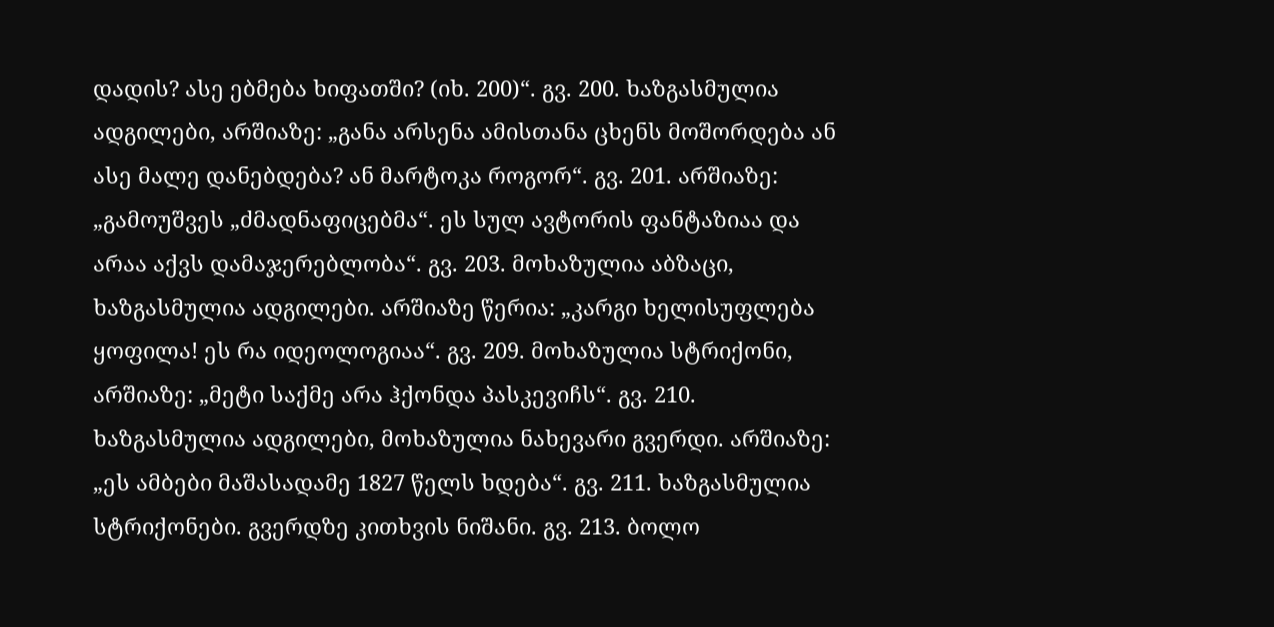დადის? ასე ებმება ხიფათში? (იხ. 200)“. გვ. 200. ხაზგასმულია ადგილები, არშიაზე: „განა არსენა ამისთანა ცხენს მოშორდება ან ასე მალე დანებდება? ან მარტოკა როგორ“. გვ. 201. არშიაზე: „გამოუშვეს „ძმადნაფიცებმა“. ეს სულ ავტორის ფანტაზიაა და არაა აქვს დამაჯერებლობა“. გვ. 203. მოხაზულია აბზაცი, ხაზგასმულია ადგილები. არშიაზე წერია: „კარგი ხელისუფლება ყოფილა! ეს რა იდეოლოგიაა“. გვ. 209. მოხაზულია სტრიქონი, არშიაზე: „მეტი საქმე არა ჰქონდა პასკევიჩს“. გვ. 210. ხაზგასმულია ადგილები, მოხაზულია ნახევარი გვერდი. არშიაზე: „ეს ამბები მაშასადამე 1827 წელს ხდება“. გვ. 211. ხაზგასმულია სტრიქონები. გვერდზე კითხვის ნიშანი. გვ. 213. ბოლო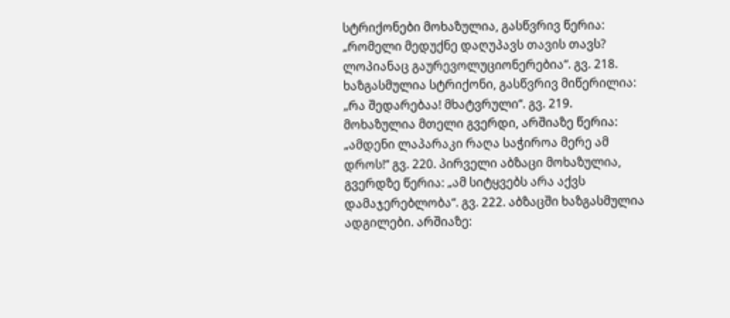სტრიქონები მოხაზულია, გასწვრივ წერია: „რომელი მედუქნე დაღუპავს თავის თავს? ლოპიანაც გაურევოლუციონერებია“. გვ. 218. ხაზგასმულია სტრიქონი, გასწვრივ მიწერილია: „რა შედარებაა! მხატვრული“. გვ. 219. მოხაზულია მთელი გვერდი, არშიაზე წერია: „ამდენი ლაპარაკი რაღა საჭიროა მერე ამ დროს!“ გვ. 220. პირველი აბზაცი მოხაზულია, გვერდზე წერია: „ამ სიტყვებს არა აქვს დამაჯერებლობა“. გვ. 222. აბზაცში ხაზგასმულია ადგილები. არშიაზე: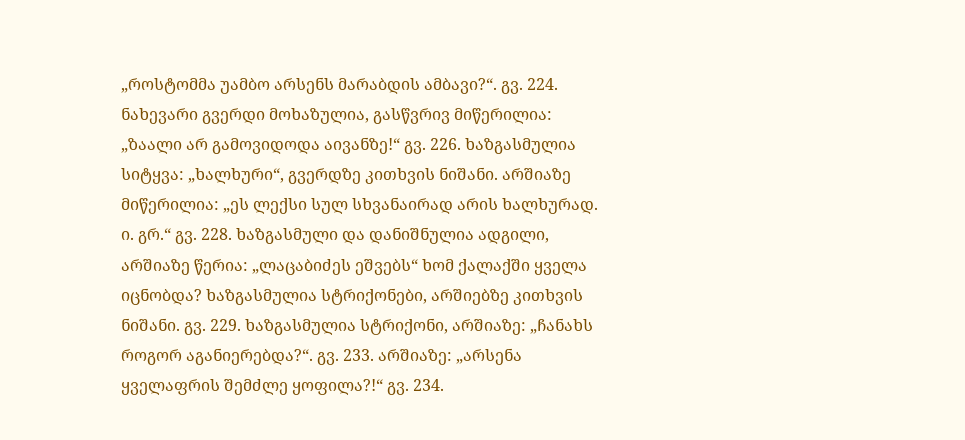„როსტომმა უამბო არსენს მარაბდის ამბავი?“. გვ. 224. ნახევარი გვერდი მოხაზულია, გასწვრივ მიწერილია: „ზაალი არ გამოვიდოდა აივანზე!“ გვ. 226. ხაზგასმულია სიტყვა: „ხალხური“, გვერდზე კითხვის ნიშანი. არშიაზე მიწერილია: „ეს ლექსი სულ სხვანაირად არის ხალხურად. ი. გრ.“ გვ. 228. ხაზგასმული და დანიშნულია ადგილი, არშიაზე წერია: „ლაცაბიძეს ეშვებს“ ხომ ქალაქში ყველა იცნობდა? ხაზგასმულია სტრიქონები, არშიებზე კითხვის ნიშანი. გვ. 229. ხაზგასმულია სტრიქონი, არშიაზე: „ჩანახს როგორ აგანიერებდა?“. გვ. 233. არშიაზე: „არსენა ყველაფრის შემძლე ყოფილა?!“ გვ. 234.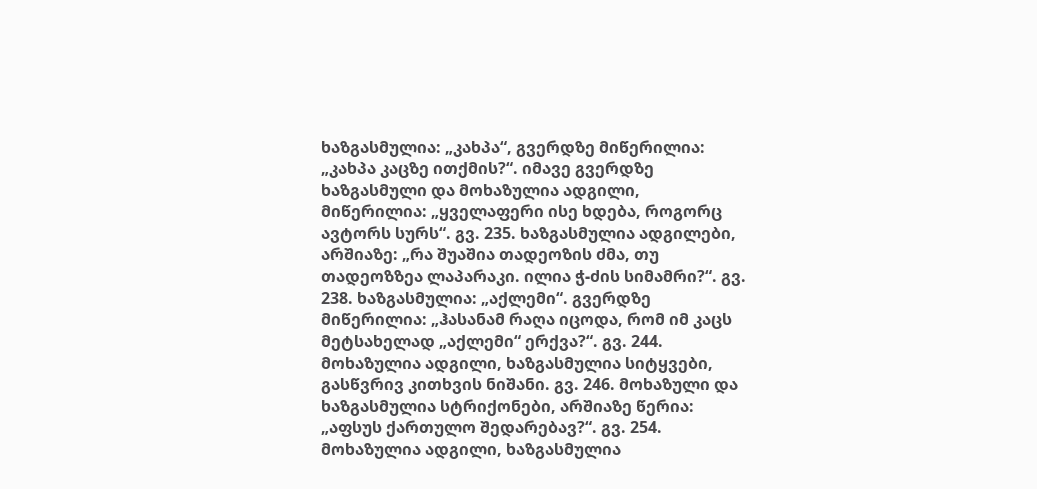ხაზგასმულია: „კახპა“, გვერდზე მიწერილია: „კახპა კაცზე ითქმის?“. იმავე გვერდზე ხაზგასმული და მოხაზულია ადგილი, მიწერილია: „ყველაფერი ისე ხდება, როგორც ავტორს სურს“. გვ. 235. ხაზგასმულია ადგილები, არშიაზე: „რა შუაშია თადეოზის ძმა, თუ თადეოზზეა ლაპარაკი. ილია ჭ-ძის სიმამრი?“. გვ. 238. ხაზგასმულია: „აქლემი“. გვერდზე მიწერილია: „ჰასანამ რაღა იცოდა, რომ იმ კაცს მეტსახელად „აქლემი“ ერქვა?“. გვ. 244. მოხაზულია ადგილი, ხაზგასმულია სიტყვები, გასწვრივ კითხვის ნიშანი. გვ. 246. მოხაზული და ხაზგასმულია სტრიქონები, არშიაზე წერია: „აფსუს ქართულო შედარებავ?“. გვ. 254. მოხაზულია ადგილი, ხაზგასმულია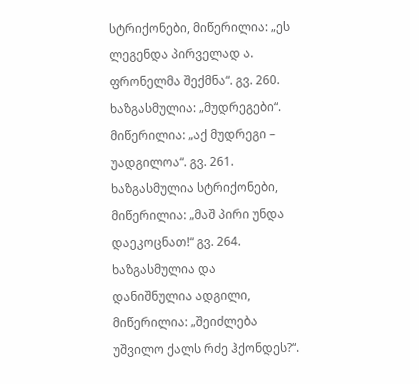სტრიქონები, მიწერილია: „ეს ლეგენდა პირველად ა. ფრონელმა შექმნა“. გვ. 260. ხაზგასმულია: „მუდრეგები“. მიწერილია: „აქ მუდრეგი – უადგილოა“. გვ. 261. ხაზგასმულია სტრიქონები, მიწერილია: „მაშ პირი უნდა დაეკოცნათ!“ გვ. 264. ხაზგასმულია და დანიშნულია ადგილი, მიწერილია: „შეიძლება უშვილო ქალს რძე ჰქონდეს?“.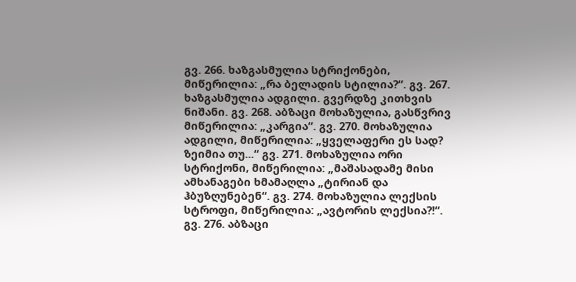გვ. 266. ხაზგასმულია სტრიქონები, მიწერილია: „რა ბელადის სტილია?“. გვ. 267. ხაზგასმულია ადგილი. გვერდზე კითხვის ნიშანი. გვ. 268. აბზაცი მოხაზულია, გასწვრივ მიწერილია: „კარგია“. გვ. 270. მოხაზულია ადგილი, მიწერილია: „ყველაფერი ეს სად? ზეიმია თუ...“ გვ. 271. მოხაზულია ორი სტრიქონი, მიწერილია: „მაშასადამე მისი ამხანაგები ხმამაღლა „ტირიან და ჰბუზღუნებენ“. გვ. 274. მოხაზულია ლექსის სტროფი, მიწერილია: „ავტორის ლექსია?!“. გვ. 276. აბზაცი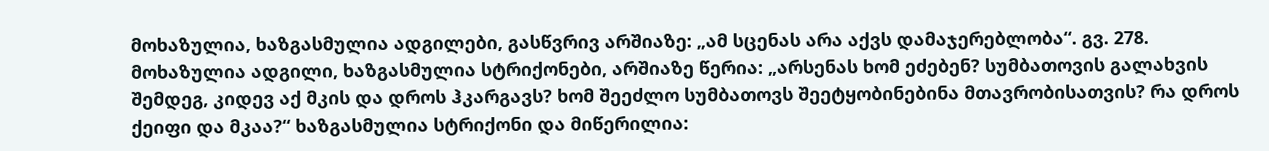მოხაზულია, ხაზგასმულია ადგილები, გასწვრივ არშიაზე: „ამ სცენას არა აქვს დამაჯერებლობა“. გვ. 278. მოხაზულია ადგილი, ხაზგასმულია სტრიქონები, არშიაზე წერია: „არსენას ხომ ეძებენ? სუმბათოვის გალახვის შემდეგ, კიდევ აქ მკის და დროს ჰკარგავს? ხომ შეეძლო სუმბათოვს შეეტყობინებინა მთავრობისათვის? რა დროს ქეიფი და მკაა?“ ხაზგასმულია სტრიქონი და მიწერილია: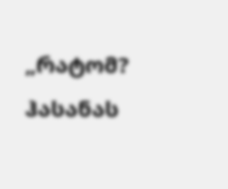„რატომ? ჰასანას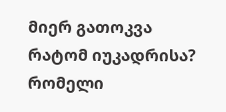მიერ გათოკვა რატომ იუკადრისა? რომელი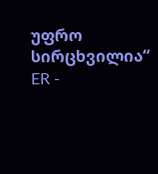უფრო სირცხვილია“ ER -